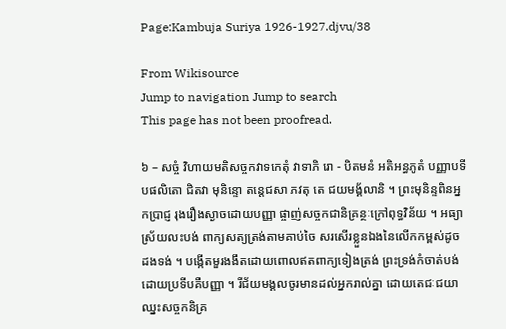Page:Kambuja Suriya 1926-1927.djvu/38

From Wikisource
Jump to navigation Jump to search
This page has not been proofread.

៦ – សច្ចំ វិហាយមតិសច្ចកវាទកេតុំ វាទាភិ រោ - បិតមនំ អតិអន្ធភូតំ បញ្ញាបទីបផលិតោ ជិតវា មុនិន្ទោ តន្ដេជសា ភវតុ តេ ជយមង្គ័លានិ ។ ព្រះមុនិន្ទពិនអ្នកប្រាជ្ញ រុងរឿងស្ងាចដោយបញ្ញា ផ្ចាញ់សច្ចកជានិគ្រន្ថៈក្រៅពុទ្ធវិន័យ ។ អធ្យាស្រ័យលះបង់ ពាក្យសត្យត្រង់តាមគាប់ចៃ សរសើរខ្លួនឯងនៃលើកកម្ពស់ដូចដងទង់ ។ បង្កើតមួរងងឹតដោយពោលឥតពាក្យទៀងត្រង់ ព្រះទ្រង់កំចាត់បង់ ដោយប្រទីបគឺបញ្ញា ។ រីជ័យមង្គលចូរមានដល់អ្នករាល់គ្នា ដោយតេជៈជយា ឈ្នះសច្ចកនិគ្រ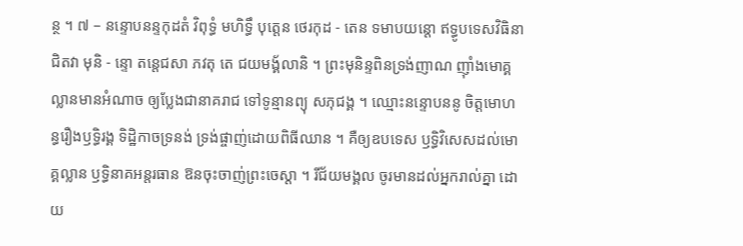ន្ថ ។ ៧ – នន្ទោបនន្ទកុដតំ វិពុទ្ធំ មហិទ្ធឹ បុត្តេន ថេរកុដ - តេន ទមាបយន្ដោ ឥទ្ធូបទេសវិធិនា ជិតវា មុនិ - ន្ទោ តន្ដេជសា ភវតុ តេ ជយមង្គ័លានិ ។ ព្រះមុនិន្ទពិនទ្រង់ញាណ ញ៉ាំងមោគ្គល្លានមានអំណាច ឲ្យប្លែងជានាគរាជ ទៅទូន្មានព្យុ សភុជង្គ ។ ឈ្មោះនន្ទោបននូ ចិត្តមោហន្ធរឿងឫទ្ធិរង្គ ទិដ្ឋិកាចទ្រនង់ ទ្រង់ផ្ចាញ់ដោយពិធីឈាន ។ គឺឲ្យឧបទេស ឫទ្ធិវិសេសដល់មោគ្គល្លាន ឫទ្ធិនាគអន្តរធាន ឱនចុះចាញ់ព្រះចេស្ដា ។ រីជ័យមង្គល ចូរមានដល់អ្នករាល់គ្នា ដោយ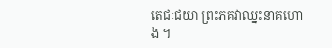តេជៈជយា ព្រះភគវាឈ្នះនាគហោង ។